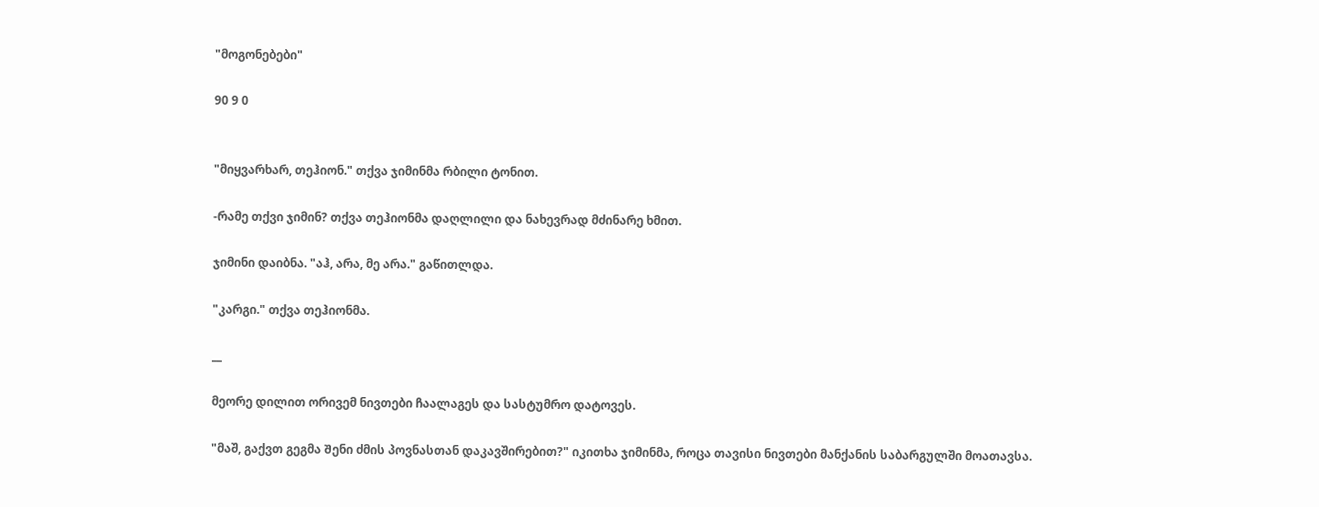"მოგონებები"

90 9 0


"მიყვარხარ, თეჰიონ." თქვა ჯიმინმა რბილი ტონით.

-რამე თქვი ჯიმინ? თქვა თეჰიონმა დაღლილი და ნახევრად მძინარე ხმით.

ჯიმინი დაიბნა. "აჰ, არა, მე არა." გაწითლდა.

"კარგი." თქვა თეჰიონმა.

__

მეორე დილით ორივემ ნივთები ჩაალაგეს და სასტუმრო დატოვეს.

"მაშ, გაქვთ გეგმა Შენი ძმის პოვნასთან დაკავშირებით?" იკითხა ჯიმინმა, როცა თავისი ნივთები მანქანის საბარგულში მოათავსა.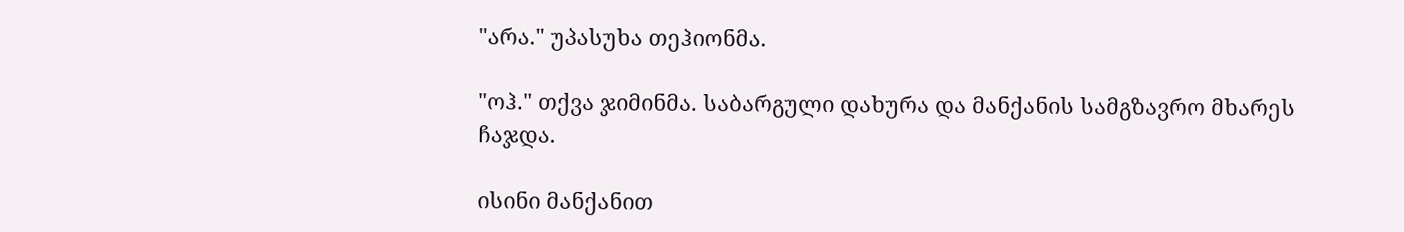"არა." უპასუხა თეჰიონმა.

"ოჰ." თქვა ჯიმინმა. საბარგული დახურა და მანქანის სამგზავრო მხარეს ჩაჯდა.

ისინი მანქანით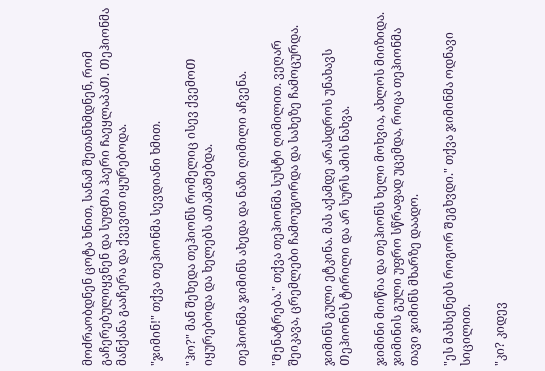მოძრაობდნენ ცოტა ხნით, სანამ შეთანხმდნენ, რომ გაჩერებულიყვნენ და სუფᲗა ჰაერი ᲩაეყლაპაᲗ. Თეჰიონმა მანქანა გააჩერა და ქვევით იყურებოდა.

"ჯიმინ!" თქვა თეჰიონმა სევდიანი ხმით.

"ჰო?" მან შეხედა თეჰიონს რომელიც ისევ ქვემოᲗ იყურებოდა და ხელებს აᲗამაᲨებდა.

თეჰიონმა ჯიმინს ახედა და ნაზი ღიმილი აჩვენა.

"Მენატრება." თქვა თეჰიონმა სუსტი ღიმილით. ვეღარ შეიკავა, ცრემლები ჩამოუგორდა და სახეზე ჩამოცურდა.

ჯიმინს გული ეტკინა. მას აქამდე არასდროს უნახავს Თეჰიონის ტირილი და არ სურს ამის ნახვა.

ჯიმინი მიიწია და თეჰიონს ხელი მოხვია, ახლოს მიიზიდა. ჯიმინის გული უფრო სწრაფად უცემდა, როცა თეჰიონმა თავი ჯიმინს მხარზე დაადო.

"ეს მახსენებს როგორ Შეგხვდი." თქვა ჯიმინმა ოდნავი სიცილით.

"კი? კიდევ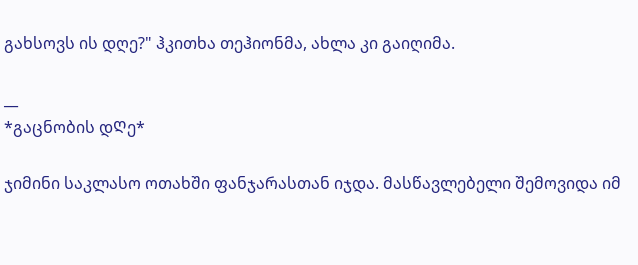გახსოვს ის დღე?" ჰკითხა თეჰიონმა, ახლა კი გაიღიმა.

__
*გაცნობის დᲦე*

ჯიმინი საკლასო ოთახში ფანჯარასთან იჯდა. მასწავლებელი შემოვიდა იმ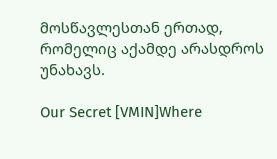მოსწავლესთან ერთად, რომელიც აქამდე არასდროს უნახავს.

Our Secret [VMIN]Where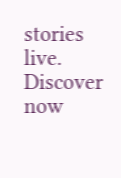stories live. Discover now